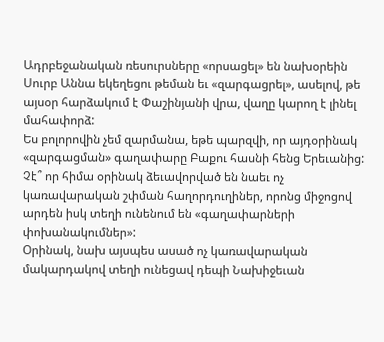Ադրբեջանական ռեսուրսները «որսացել» են նախօրեին Սուրբ Աննա եկեղեցու թեման եւ «զարգացրել», ասելով, թե այսօր հարձակում է Փաշինյանի վրա, վաղը կարող է լինել մահափորձ:
Ես բոլորովին չեմ զարմանա, եթե պարզվի, որ այդօրինակ «զարգացման» գաղափարը Բաքու հասնի հենց Երեւանից: Չէ՞ որ հիմա օրինակ ձեւավորված են նաեւ ոչ կառավարական շփման հաղորդուղիներ, որոնց միջոցով արդեն իսկ տեղի ունենում են «գաղափարների փոխանակումներ»:
Օրինակ, նախ այսպես ասած ոչ կառավարական մակարդակով տեղի ունեցավ դեպի Նախիջեւան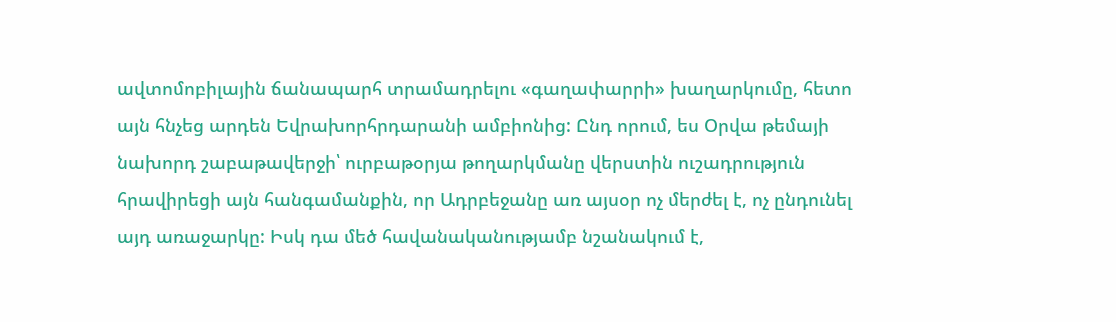ավտոմոբիլային ճանապարհ տրամադրելու «գաղափարրի» խաղարկումը, հետո այն հնչեց արդեն Եվրախորհրդարանի ամբիոնից: Ընդ որում, ես Օրվա թեմայի նախորդ շաբաթավերջի՝ ուրբաթօրյա թողարկմանը վերստին ուշադրություն հրավիրեցի այն հանգամանքին, որ Ադրբեջանը առ այսօր ոչ մերժել է, ոչ ընդունել այդ առաջարկը: Իսկ դա մեծ հավանականությամբ նշանակում է,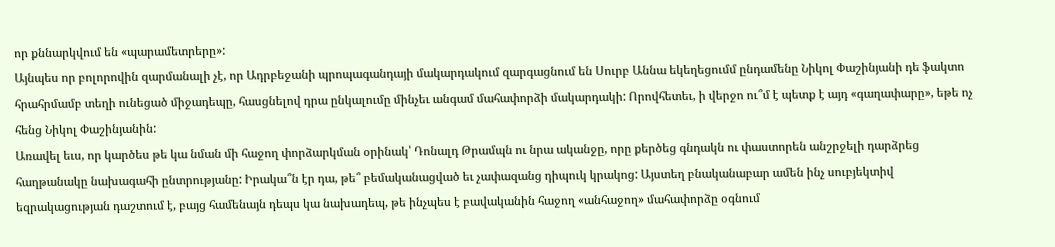որ քննարկվում են «պարամետրերը»:
Այնպես որ բոլորովին զարմանալի չէ, որ Ադրբեջանի պրոպագանդայի մակարդակում զարգացնում են Սուրբ Աննա եկեղեցումմ ընդամենը Նիկոլ Փաշինյանի դե ֆակտո հրահրմամբ տեղի ունեցած միջադեպը, հասցնելով դրա ընկալումը մինչեւ անգամ մահափորձի մակարդակի: Որովհետեւ, ի վերջո ու՞մ է պետք է այդ «գաղափարը», եթե ոչ հենց Նիկոլ Փաշինյանին:
Առավել եւս, որ կարծես թե կա նման մի հաջող փորձարկման օրինակ՝ Դոնալդ Թրամպն ու նրա ականջը, որը քերծեց գնդակն ու փաստորեն անշրջելի դարձրեց հաղթանակը նախագահի ընտրությանը: Իրակա՞ն էր դա, թե՞ բեմականացված եւ չափազանց դիպուկ կրակոց: Այստեղ բնականաբար ամեն ինչ սուբյեկտիվ եզրակացության դաշտում է, բայց համենայն դեպս կա նախադեպ, թե ինչպես է բավականին հաջող «անհաջող» մահափորձը օգնում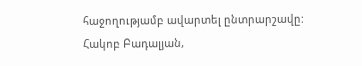հաջողությամբ ավարտել ընտրարշավը:
Հակոբ Բադալյան,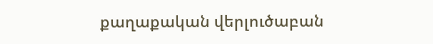քաղաքական վերլուծաբան